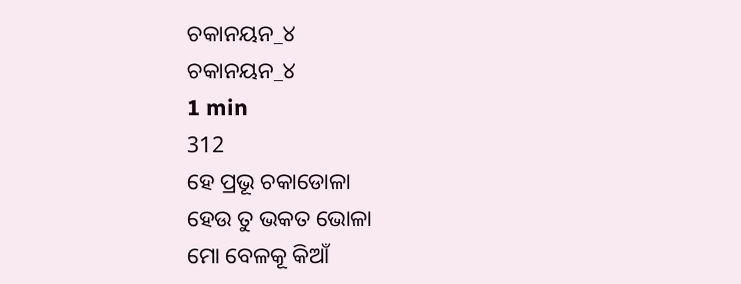ଚକାନୟନ_୪
ଚକାନୟନ_୪
1 min
312
ହେ ପ୍ରଭୂ ଚକାଡୋଳା
ହେଉ ତୁ ଭକତ ଭୋଳା
ମୋ ବେଳକୂ କିଆଁ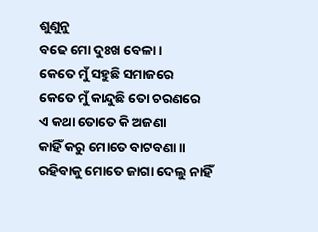ଶୁଣୁନୁ
ବଢେ ମୋ ଦୁଃଖ ବେଳା ।
କେତେ ମୁଁ ସହୁଛି ସମାଜରେ
କେତେ ମୁଁ କାନ୍ଦୁଛି ତୋ ଚରଣରେ
ଏ କଥା ତୋତେ କି ଅଜଣା
କାହିଁ କରୁ ମୋତେ ବାଟବଣା ॥
ରହିବାକୁ ମୋତେ ଜାଗା ଦେଲୁ ନାହିଁ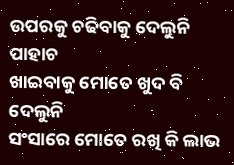ଉପରକୁ ଚଢିବାକୁ ଦେଲୁନି ପାହାଚ
ଖାଇବାକୁ ମୋତେ ଖୁଦ ବି ଦେଲୁନି
ସଂସାରେ ମୋତେ ରଖି କି ଲାଭ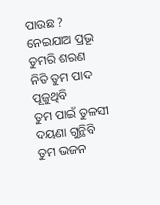ପାଉଛ ?
ନେଇଯାଅ ପ୍ରଭୂ ତୁମରି ଶରଣ
ନିତି ତୁମ ପାଦ ପୂଜୁଥିବି
ତୁମ ପାଇଁ ତୁଳସୀ ଦୟଣା ଗୁନ୍ଥିବି
ତୁମ ଭଜନ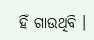ହିଁ ଗାଉଥିବି ।